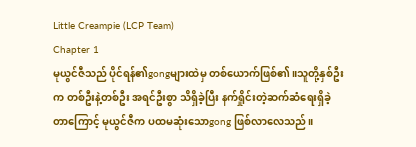Little Creampie (LCP Team)
Chapter 1
မုယွင်ဇီသည် ပိုင်ရန်၏gongများထဲမှ တစ်ယောက်ဖြစ်၏။သူတို့နှစ်ဦးက တစ်ဦးနဲ့တစ်ဦး အရင်ဦးစွာ သိရှိခဲ့ပြီး နက်ရှိုင်းတဲ့ဆက်ဆံရေးရှိခဲ့တာကြောင့် မုယွင်ဇီက ပထမဆုံးသောgong ဖြစ်လာလေသည်။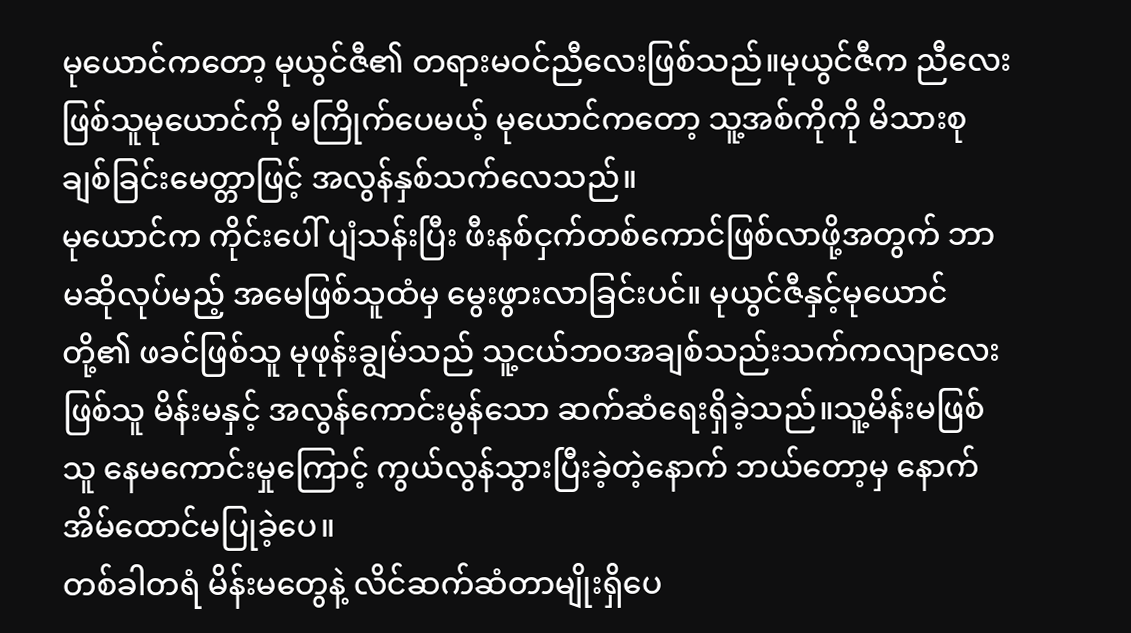မုယောင်ကတော့ မုယွင်ဇီ၏ တရားမဝင်ညီလေးဖြစ်သည်။မုယွင်ဇီက ညီလေးဖြစ်သူမုယောင်ကို မကြိုက်ပေမယ့် မုယောင်ကတော့ သူ့အစ်ကိုကို မိသားစုချစ်ခြင်းမေတ္တာဖြင့် အလွန်နှစ်သက်လေသည်။
မုယောင်က ကိုင်းပေါ် ပျံသန်းပြီး ဖီးနစ်ငှက်တစ်ကောင်ဖြစ်လာဖို့အတွက် ဘာမဆိုလုပ်မည့် အမေဖြစ်သူထံမှ မွေးဖွားလာခြင်းပင်။ မုယွင်ဇီနှင့်မုယောင်တို့၏ ဖခင်ဖြစ်သူ မုဖုန်းချွမ်သည် သူ့ငယ်ဘဝအချစ်သည်းသက်ကလျာလေးဖြစ်သူ မိန်းမနှင့် အလွန်ကောင်းမွန်သော ဆက်ဆံရေးရှိခဲ့သည်။သူ့မိန်းမဖြစ်သူ နေမကောင်းမှုကြောင့် ကွယ်လွန်သွားပြီးခဲ့တဲ့နောက် ဘယ်တော့မှ နောက်အိမ်ထောင်မပြုခဲ့ပေ။
တစ်ခါတရံ မိန်းမတွေနဲ့ လိင်ဆက်ဆံတာမျိုးရှိပေ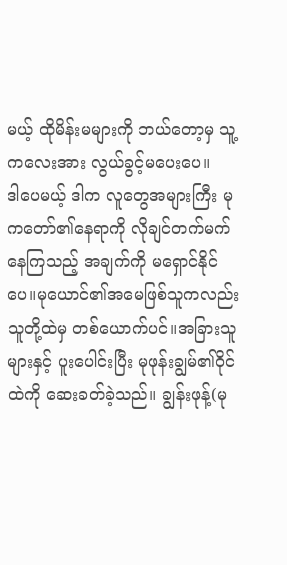မယ့် ထိုမိန်းမများကို ဘယ်တော့မှ သူ့ကလေးအား လွယ်ခွင့်မပေးပေ။
ဒါပေမယ့် ဒါက လူတွေအများကြီး မုကတော်၏နေရာကို လိုချင်တက်မက်နေကြသည့် အချက်ကို မရှောင်နိုင်ပေ။မုယောင်၏အမေဖြစ်သူကလည်း သူတို့ထဲမှ တစ်ယောက်ပင်။အခြားသူများနှင့် ပူးပေါင်းပြီး မုဖုန်းချွမ်၏ဝိုင်ထဲကို ဆေးခတ်ခဲ့သည်။ ချွန်းဖုန့်(မု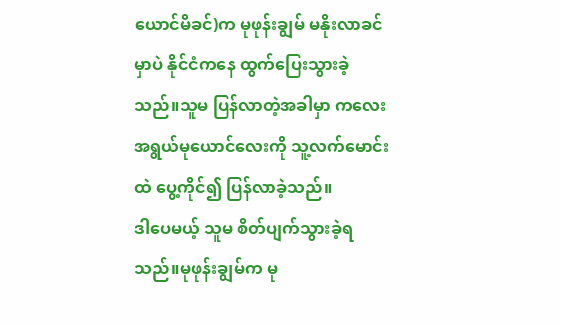ယောင်မိခင်)က မုဖုန်းချွမ် မနိုးလာခင်မှာပဲ နိုင်ငံကနေ ထွက်ပြေးသွားခဲ့သည်။သူမ ပြန်လာတဲ့အခါမှာ ကလေးအရွယ်မုယောင်လေးကို သူ့လက်မောင်းထဲ ပွေ့ကိုင်၍ ပြန်လာခဲ့သည်။
ဒါပေမယ့် သူမ စိတ်ပျက်သွားခဲ့ရသည်။မုဖုန်းချွမ်က မု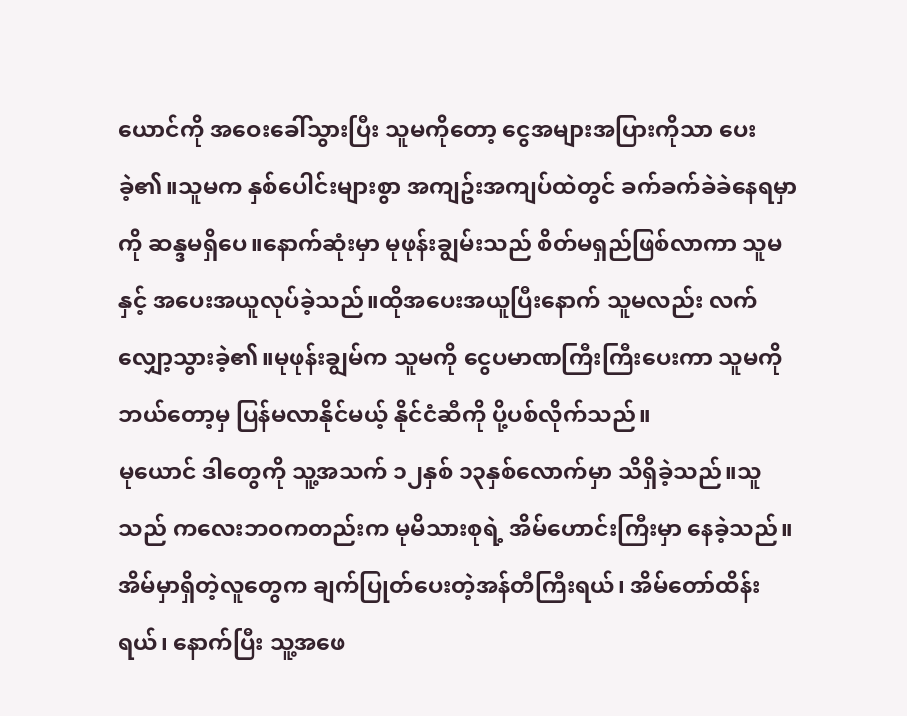ယောင်ကို အဝေးခေါ်သွားပြီး သူမကိုတော့ ငွေအများအပြားကိုသာ ပေးခဲ့၏။သူမက နှစ်ပေါင်းများစွာ အကျဥ်းအကျပ်ထဲတွင် ခက်ခက်ခဲခဲနေရမှာကို ဆန္ဒမရှိပေ။နောက်ဆုံးမှာ မုဖုန်းချွမ်းသည် စိတ်မရှည်ဖြစ်လာကာ သူမနှင့် အပေးအယူလုပ်ခဲ့သည်။ထိုအပေးအယူပြီးနောက် သူမလည်း လက်လျှော့သွားခဲ့၏။မုဖုန်းချွမ်က သူမကို ငွေပမာဏကြီးကြီးပေးကာ သူမကိုဘယ်တော့မှ ပြန်မလာနိုင်မယ့် နိုင်ငံဆီကို ပို့ပစ်လိုက်သည်။
မုယောင် ဒါတွေကို သူ့အသက် ၁၂နှစ် ၁၃နှစ်လောက်မှာ သိရှိခဲ့သည်။သူသည် ကလေးဘဝကတည်းက မုမိသားစုရဲ့ အိမ်ဟောင်းကြီးမှာ နေခဲ့သည်။အိမ်မှာရှိတဲ့လူတွေက ချက်ပြုတ်ပေးတဲ့အန်တီကြီးရယ်၊ အိမ်တော်ထိန်းရယ်၊ နောက်ပြီး သူ့အဖေ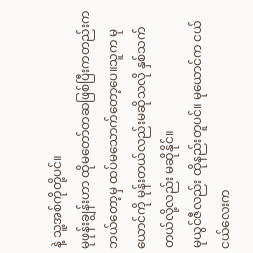နဲ့ သူ့အစ်ကိုတို့ပင်။
မုဖုန်းချွန်းဟာ ထိုမတော်တဆဖြစ်ပြီးကတည်းက ဘယ်တော့မှ ထပ်မသောက်တော့ပေ။သူက မုယောင်ကို မုန်းတယ်လည်းမဆိုသလို နှစ်သက်တယ်လို့လည်း မဆိုနိုင်။
မုယွင်ဇီလည်း ထိုနည်းတူပင်။ မုယောင်က ငယ်ငယ်လေးက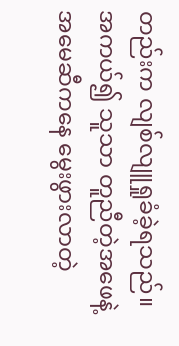တည်းက လျစ်လျူရှုခံခဲ့ရသည်။အကယ်၍ သူသာ တူညီတဲ့အဖေနဲ့အမေဆီကနေ မွေးဖွားလာတဲ့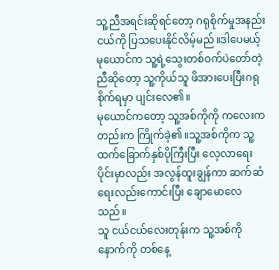သူ့ညီအရင်းဆိုရင်တော့ ဂရုစိုက်မှုအနည်းငယ်ကို ပြသပေးနိုင်လိမ့်မည်။ဒါပေမယ့် မုယောင်က သူ့ရဲ့သွေးတစ်ဝက်ပဲတော်တဲ့ ညီဆိုတော့ သူ့ကိုယ်သူ ဖိအားပေးပြီးဂရုစိုက်ရမှာ ပျင်းလေ၏။
မုယောင်ကတော့ သူ့အစ်ကိုကို ကလေးကတည်းက ကြိုက်ခဲ့၏။သူ့အစ်ကိုက သူ့ထက်ခြောက်နှစ်ပိုကြီးပြီး လေ့လာရေးပိုင်းမှာလည်း အလွန်ထူးချွန်ကာ ဆက်ဆံရေးလည်းကောင်းပြီး ချောမောလေသည်။
သူ ငယ်ငယ်လေးတုန်းက သူ့အစ်ကိုနောက်ကို တစ်နေ့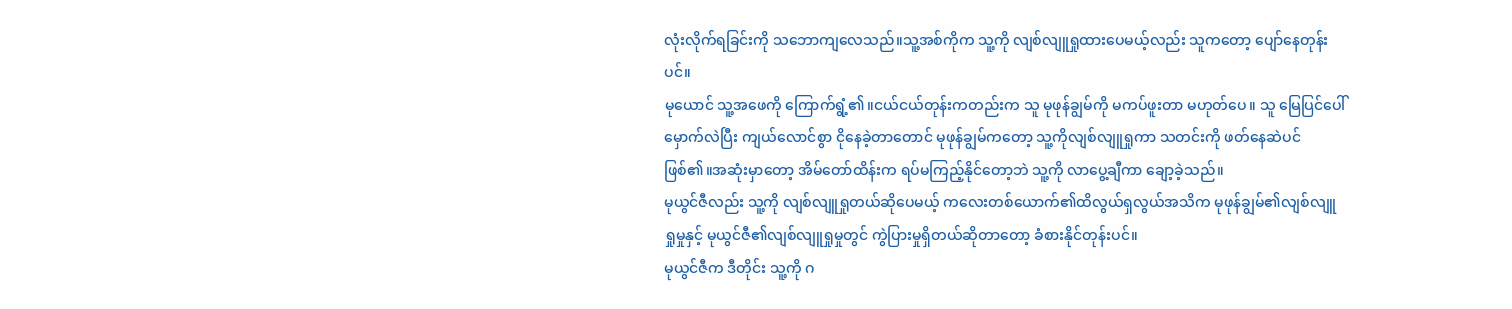လုံးလိုက်ရခြင်းကို သဘောကျလေသည်။သူ့အစ်ကိုက သူ့ကို လျစ်လျူရှုထားပေမယ့်လည်း သူကတော့ ပျော်နေတုန်းပင်။
မုယောင် သူ့အဖေကို ကြောက်ရွံ့၏။ငယ်ငယ်တုန်းကတည်းက သူ မုဖုန်ချွမ်ကို မကပ်ဖူးတာ မဟုတ်ပေ။ သူ မြေပြင်ပေါ် မှောက်လဲပြီး ကျယ်လောင်စွာ ငိုနေခဲ့တာတောင် မုဖုန်ချွမ်ကတော့ သူ့ကိုလျစ်လျူရှုကာ သတင်းကို ဖတ်နေဆဲပင်ဖြစ်၏။အဆုံးမှာတော့ အိမ်တော်ထိန်းက ရပ်မကြည့်နိုင်တော့ဘဲ သူ့ကို လာပွေ့ချီကာ ချော့ခဲ့သည်။
မုယွင်ဇီလည်း သူ့ကို လျစ်လျူရှုတယ်ဆိုပေမယ့် ကလေးတစ်ယောက်၏ထိလွယ်ရှလွယ်အသိက မုဖုန်ချွမ်၏လျစ်လျူရှုမှုနှင့် မုယွင်ဇီ၏လျစ်လျူရှုမှုတွင် ကွဲပြားမှုရှိတယ်ဆိုတာတော့ ခံစားနိုင်တုန်းပင်။
မုယွင်ဇီက ဒီတိုင်း သူ့ကို ဂ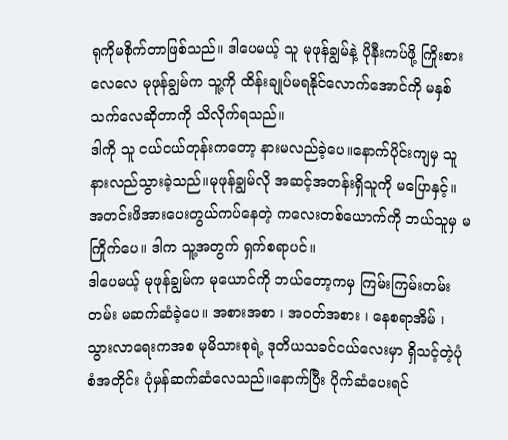ရုကိုမစိုက်တာဖြစ်သည်။ ဒါပေမယ့် သူ မုဖုန်ချွမ်နဲ့ ပိုနီးကပ်ဖို့ ကြိုးစားလေလေ မုဖုန်ချွမ်က သူ့ကို ထိန်းချုပ်မရနိုင်လောက်အောင်ကို မနှစ်သက်လေဆိုတာကို သိလိုက်ရသည်။
ဒါကို သူ ငယ်ငယ်တုန်းကတော့ နားမလည်ခဲ့ပေ။နောက်ပိုင်းကျမှ သူနားလည်သွားခဲ့သည်။မုဖုန်ချွမ်လို အဆင့်အတန်းရှိသူကို မပြောနှင့်။ အတင်းဖိအားပေးတွယ်ကပ်နေတဲ့ ကလေးတစ်ယောက်ကို ဘယ်သူမှ မကြိုက်ပေ။ ဒါက သူ့အတွက် ရှက်စရာပင်။
ဒါပေမယ့် မုဖုန်ချွမ်က မုယောင်ကို ဘယ်တော့ကမှ ကြမ်းကြမ်းတမ်းတမ်း မဆက်ဆံခဲ့ပေ။ အစားအစာ ၊ အဝတ်အစား ၊ နေစရာအိမ် ၊ သွားလာရေးကအစ မုမိသားစုရဲ့ ဒုတိယသခင်ငယ်လေးမှာ ရှိသင့်တဲ့ပုံစံအတိုင်း ပုံမှန်ဆက်ဆံလေသည်။နောက်ပြီး ပိုက်ဆံပေးရင်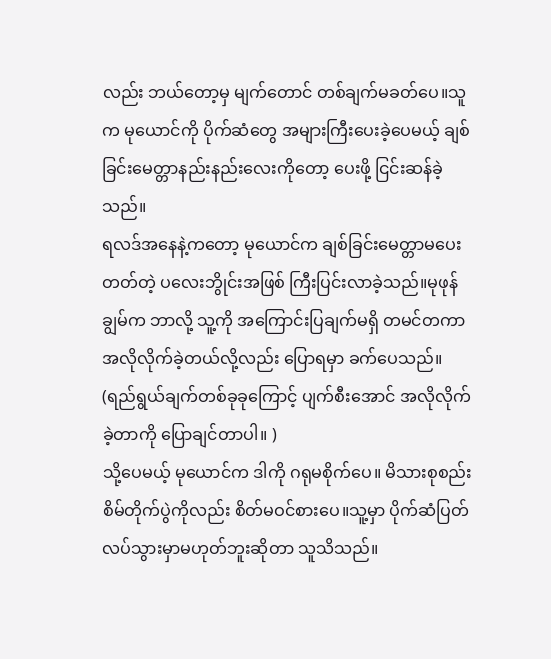လည်း ဘယ်တော့မှ မျက်တောင် တစ်ချက်မခတ်ပေ။သူက မုယောင်ကို ပိုက်ဆံတွေ အများကြီးပေးခဲ့ပေမယ့် ချစ်ခြင်းမေတ္တာနည်းနည်းလေးကိုတော့ ပေးဖို့ ငြင်းဆန်ခဲ့သည်။
ရလဒ်အနေနဲ့ကတော့ မုယောင်က ချစ်ခြင်းမေတ္တာမပေးတတ်တဲ့ ပလေးဘွိုင်းအဖြစ် ကြီးပြင်းလာခဲ့သည်။မုဖုန်ချွမ်က ဘာလို့ သူ့ကို အကြောင်းပြချက်မရှိ တမင်တကာ အလိုလိုက်ခဲ့တယ်လို့လည်း ပြောရမှာ ခက်ပေသည်။ (ရည်ရွယ်ချက်တစ်ခုခုကြောင့် ပျက်စီးအောင် အလိုလိုက်ခဲ့တာကို ပြောချင်တာပါ။ )
သို့ပေမယ့် မုယောင်က ဒါကို ဂရုမစိုက်ပေ။ မိသားစုစည်းစိမ်တိုက်ပွဲကိုလည်း စိတ်မဝင်စားပေ။သူ့မှာ ပိုက်ဆံပြတ်လပ်သွားမှာမဟုတ်ဘူးဆိုတာ သူသိသည်။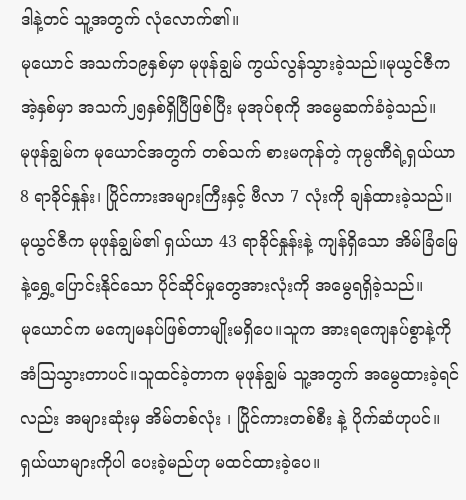ဒါနဲ့တင် သူ့အတွက် လုံလောက်၏။
မုယောင် အသက်၁၉နှစ်မှာ မုဖုန်ချွမ် ကွယ်လွန်သွားခဲ့သည်။မုယွင်ဇီက အဲ့နှစ်မှာ အသက်၂၅နှစ်ရှိပြီဖြစ်ပြီး မုအုပ်စုကို အမွေဆက်ခံခဲ့သည်။
မုဖုန်ချွမ်က မုယောင်အတွက် တစ်သက် စားမကုန်တဲ့ ကုမ္ပဏီရဲ့ရှယ်ယာ 8 ရာခိုင်နှုန်း၊ ပြိုင်ကားအများကြီးနှင့် ဗီလာ 7 လုံးကို ချန်ထားခဲ့သည်။
မုယွင်ဇီက မုဖုန်ချွမ်၏ ရှယ်ယာ 43 ရာခိုင်နှုန်းနဲ့ ကျန်ရှိသော အိမ်ခြံမြေနဲ့ရွှေ့ပြောင်းနိုင်သော ပိုင်ဆိုင်မှုတွေအားလုံးကို အမွေရရှိခဲ့သည်။
မုယောင်က မကျေမနပ်ဖြစ်တာမျိုးမရှိပေ။သူက အားရကျေနပ်စွာနဲ့ကို အံဩသွားတာပင်။သူထင်ခဲ့တာက မုဖုန်ချွမ် သူ့အတွက် အမွေထားခဲ့ရင်လည်း အများဆုံးမှ အိမ်တစ်လုံး ၊ ပြိုင်ကားတစ်စီး နဲ့ ပိုက်ဆံဟုပင်။ ရှယ်ယာများကိုပါ ပေးခဲ့မည်ဟု မထင်ထားခဲ့ပေ။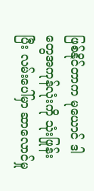ဖြစ်နိုင်တာက မုယောင် ဒါတွေအကုန်လုံးကို သုံးဖြုန်းပြီး လမ်းပေါ်မှာ ဆာလောင်မှု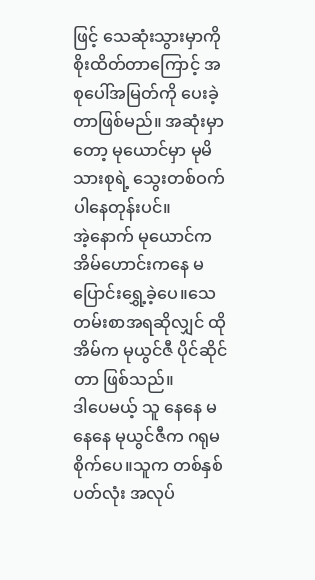ဖြင့် သေဆုံးသွားမှာကို စိုးထိတ်တာကြောင့် အစုပေါ်အမြတ်ကို ပေးခဲ့တာဖြစ်မည်။ အဆုံးမှာတော့ မုယောင်မှာ မုမိသားစုရဲ့ သွေးတစ်ဝက်ပါနေတုန်းပင်။
အဲ့နောက် မုယောင်က အိမ်ဟောင်းကနေ မပြောင်းရွှေ့ခဲ့ပေ။သေတမ်းစာအရဆိုလျှင် ထိုအိမ်က မုယွင်ဇီ ပိုင်ဆိုင်တာ ဖြစ်သည်။
ဒါပေမယ့် သူ နေနေ မနေနေ မုယွင်ဇီက ဂရုမစိုက်ပေ။သူက တစ်နှစ်ပတ်လုံး အလုပ်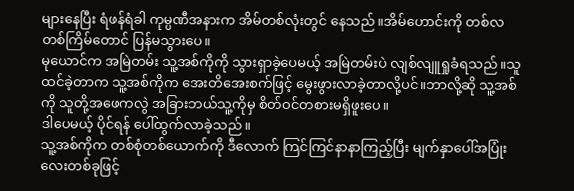များနေပြီး ရံဖန်ရံခါ ကုမ္ပဏီအနားက အိမ်တစ်လုံးတွင် နေသည်။အိမ်ဟောင်းကို တစ်လ တစ်ကြိမ်တောင် ပြန်မသွားပေ။
မုယောင်က အမြဲတမ်း သူ့အစ်ကိုကို သွားရှာခဲ့ပေမယ့် အမြဲတမ်းပဲ လျစ်လျူရှုခံရသည်။သူ ထင်ခဲ့တာက သူ့အစ်ကိုက အေးတိအေးစက်ဖြင့် မွေးဖွားလာခဲ့တာလို့ပင်။ဘာလို့ဆို သူ့အစ်ကို သူတို့အဖေကလွဲ အခြားဘယ်သူ့ကိုမှ စိတ်ဝင်တစားမရှိဖူးပေ။
ဒါပေမယ့် ပိုင်ရန် ပေါ်ထွက်လာခဲ့သည်။
သူ့အစ်ကိုက တစ်စုံတစ်ယောက်ကို ဒီလောက် ကြင်ကြင်နာနာကြည့်ပြီး မျက်နှာပေါ်အပြုံးလေးတစ်ခုဖြင့်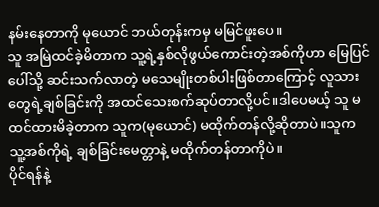နမ်းနေတာကို မုယောင် ဘယ်တုန်းကမှ မမြင်ဖူးပေ။
သူ အမြဲထင်ခဲ့မိတာက သူ့ရဲ့နှစ်လိုဖွယ်ကောင်းတဲ့အစ်ကိုဟာ မြေပြင်ပေါ်သို့ ဆင်းသက်လာတဲ့ မသေမျိုးတစ်ပါးဖြစ်တာကြောင့် လူသားတွေရဲ့ချစ်ခြင်းကို အထင်သေးစက်ဆုပ်တာလို့ပင်။ဒါပေမယ့် သူ မထင်ထားမိခဲ့တာက သူက(မုယောင်) မထိုက်တန်လို့ဆိုတာပဲ။သူက သူ့အစ်ကိုရဲ့ ချစ်ခြင်းမေတ္တာနဲ့ မထိုက်တန်တာကိုပဲ။
ပိုင်ရန်နဲ့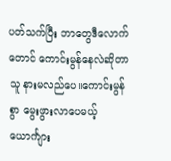ပတ်သက်ပြီး ဘာတွေဒီလောက်တောင် ကောင်းမွန်နေလဲဆိုတာ သူ နားမလည်ပေ။ကောင်းမွန်စွာ မွေးဖွားလာပေမယ့် ယောင်္ကျား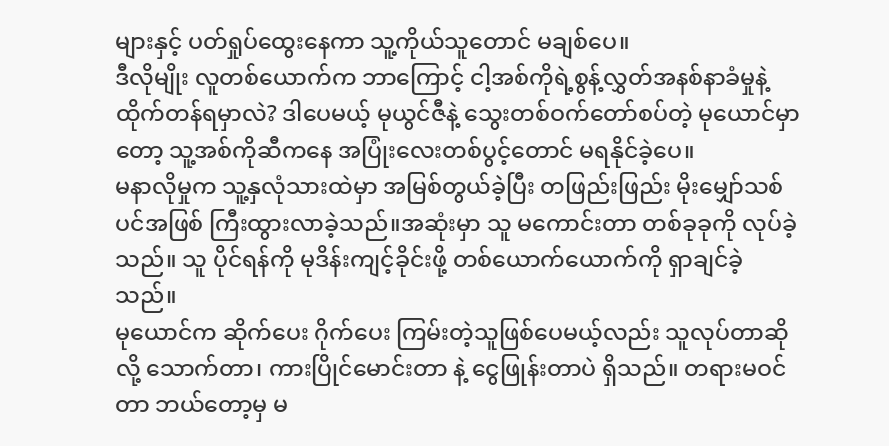များနှင့် ပတ်ရှုပ်ထွေးနေကာ သူ့ကိုယ်သူတောင် မချစ်ပေ။
ဒီလိုမျိုး လူတစ်ယောက်က ဘာကြောင့် ငါ့အစ်ကိုရဲ့စွန့်လွှတ်အနစ်နာခံမှုနဲ့ ထိုက်တန်ရမှာလဲ? ဒါပေမယ့် မုယွင်ဇီနဲ့ သွေးတစ်ဝက်တော်စပ်တဲ့ မုယောင်မှာတော့ သူ့အစ်ကိုဆီကနေ အပြုံးလေးတစ်ပွင့်တောင် မရနိုင်ခဲ့ပေ။
မနာလိုမှုက သူ့နှလုံသားထဲမှာ အမြစ်တွယ်ခဲ့ပြီး တဖြည်းဖြည်း မိုးမျှော်သစ်ပင်အဖြစ် ကြီးထွားလာခဲ့သည်။အဆုံးမှာ သူ မကောင်းတာ တစ်ခုခုကို လုပ်ခဲ့သည်။ သူ ပိုင်ရန်ကို မုဒိန်းကျင့်ခိုင်းဖို့ တစ်ယောက်ယောက်ကို ရှာချင်ခဲ့သည်။
မုယောင်က ဆိုက်ပေး ဂိုက်ပေး ကြမ်းတဲ့သူဖြစ်ပေမယ့်လည်း သူလုပ်တာဆိုလို့ သောက်တာ၊ ကားပြိုင်မောင်းတာ နဲ့ ငွေဖြုန်းတာပဲ ရှိသည်။ တရားမဝင်တာ ဘယ်တော့မှ မ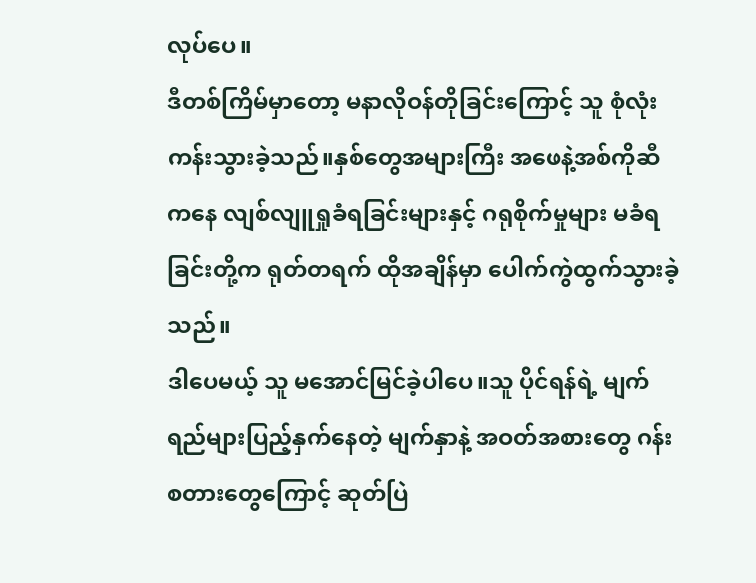လုပ်ပေ။
ဒီတစ်ကြိမ်မှာတော့ မနာလိုဝန်တိုခြင်းကြောင့် သူ စုံလုံးကန်းသွားခဲ့သည်။နှစ်တွေအများကြီး အဖေနဲ့အစ်ကိုဆီကနေ လျစ်လျူရှုခံရခြင်းများနှင့် ဂရုစိုက်မှုများ မခံရခြင်းတို့က ရုတ်တရက် ထိုအချိန်မှာ ပေါက်ကွဲထွက်သွားခဲ့သည်။
ဒါပေမယ့် သူ မအောင်မြင်ခဲ့ပါပေ။သူ ပိုင်ရန်ရဲ့ မျက်ရည်များပြည့်နှက်နေတဲ့ မျက်နှာနဲ့ အဝတ်အစားတွေ ဂန်းစတားတွေကြောင့် ဆုတ်ပြဲ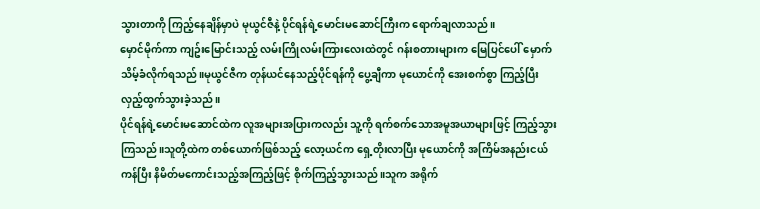သွားတာကို ကြည့်နေချိန်မှာပဲ မုယွင်ဇီနဲ့ ပိုင်ရန်ရဲ့မောင်းမဆောင်ကြီးက ရောက်ချလာသည်။
မှောင်မိုက်ကာ ကျဥ်းမြောင်းသည့် လမ်းကြိုလမ်းကြားလေးထဲတွင် ဂန်းစတားများက မြေပြင်ပေါ် မှောက်သိမ့်ခံလိုက်ရသည်။မုယွင်ဇီက တုန်ယင်နေသည့်ပိုင်ရန်ကို ပွေ့ချီကာ မုယောင်ကို အေးစက်စွာ ကြည့်ပြီး လှည့်ထွက်သွားခဲ့သည်။
ပိုင်ရန်ရဲ့မောင်းမဆောင်ထဲက လူအများအပြားကလည်း သူ့ကို ရက်စက်သောအမူအယာများဖြင့် ကြည့်သွားကြသည်။သူတို့ထဲက တစ်ယောက်ဖြစ်သည့် လော့ယင်က ရှေ့တိုးလာပြီး မုယောင်ကို အကြိမ်အနည်းငယ် ကန်ပြီး နိမိတ်မကောင်းသည့်အကြည့်ဖြင့် စိုက်ကြည့်သွားသည်။သူက အရိုက်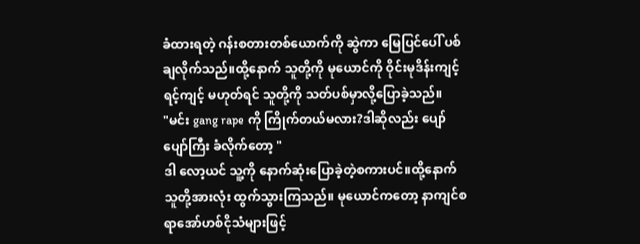ခံထားရတဲ့ ဂန်းစတားတစ်ယောက်ကို ဆွဲကာ မြေပြင်ပေါ် ပစ်ချလိုက်သည်။ထို့နောက် သူတို့ကို မုယောင်ကို ဝိုင်းမုဒိန်းကျင့်ရင့်ကျင့် မဟုတ်ရင် သူတို့ကို သတ်ပစ်မှာလို့ပြောခဲ့သည်။
"မင်း gang rape ကို ကြိုက်တယ်မလား?ဒါဆိုလည်း ပျော်ပျော်ကြီး ခံလိုက်တော့ "
ဒါ လော့ယင် သူ့ကို နောက်ဆုံးပြောခဲ့တဲ့စကားပင်။ထို့နောက် သူတို့အားလုံး ထွက်သွားကြသည်။ မုယောင်ကတော့ နာကျင်စရာအော်ဟစ်ငိုသံများဖြင့်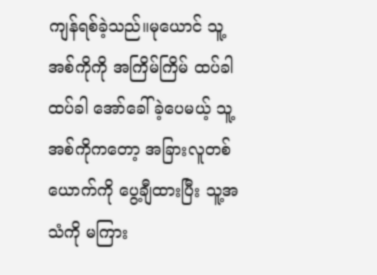ကျန်ရစ်ခဲ့သည်။မုယောင် သူ့အစ်ကိုကို အကြိမ်ကြိမ် ထပ်ခါထပ်ခါ အော်ခေါ်ခဲ့ပေမယ့် သူ့အစ်ကိုကတော့ အခြားလူတစ်ယောက်ကို ပွေ့ချီထားပြီး သူ့အသံကို မကြား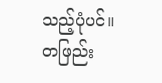သည့်ပုံပင်။
တဖြည်း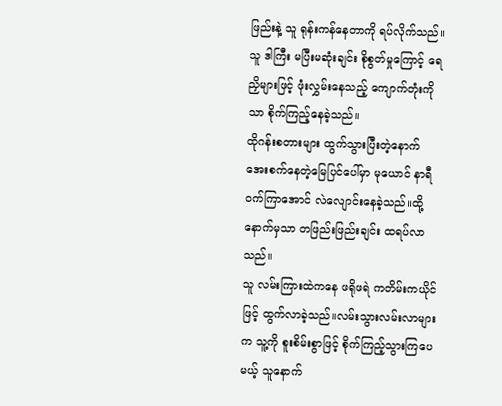ဖြည်းနဲ့ သူ ရုန်းကန်နေတာကို ရပ်လိုက်သည်။သူ ဒါကြီး မပြီးမဆုံးချင်း စိုစွတ်မှုကြောင့် ရေညှိများဖြင့် ဖုံးလွှမ်းနေသည့် ကျောက်တုံးကိုသာ စိုက်ကြည့်နေခဲ့သည်။
ထိုဂန်းစတားများ ထွက်သွားပြီးတဲ့နောက် အေးစက်နေတဲ့မြေပြင်ပေါ်မှာ မုယောင် နာရီဝက်ကြာအောင် လဲလျောင်းနေခဲ့သည်။ထို့နောက်မှသာ တဖြည်းဖြည်းချင်း ထရပ်လာသည်။
သူ လမ်းကြားထဲကနေ ဖရိုဖရဲ ကတိမ်းကယိုင်ဖြင့် ထွက်လာခဲ့သည်။လမ်းသွားလမ်းလာများက သူ့ကို စူးစိမ်းစွာဖြင့် စိုက်ကြည့်သွားကြပေမယ့် သူနောက်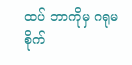ထပ် ဘာကိုမှ ဂရုမစိုက်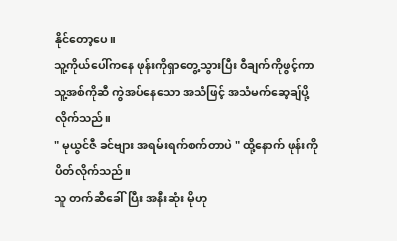နိုင်တော့ပေ။
သူ့ကိုယ်ပေါ်ကနေ ဖုန်းကိုရှာတွေ့သွားပြီး ဝီချက်ကိုဖွင့်ကာ သူ့အစ်ကိုဆီ ကွဲအပ်နေသော အသံဖြင့် အသံမက်ဆေ့ချ်ပို့လိုက်သည်။
" မုယွင်ဇီ ခင်ဗျား အရမ်းရက်စက်တာပဲ " ထို့နောက် ဖုန်းကို ပိတ်လိုက်သည်။
သူ တက်ဆီခေါ်ပြီး အနီးဆုံး မိုဟု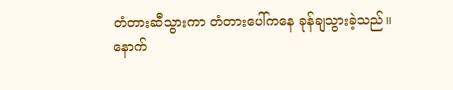တံတားဆီသွားကာ တံတားပေါ်ကနေ ခုန်ချသွားခဲ့သည်။
နောက်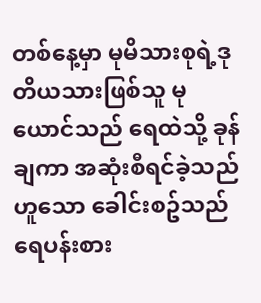တစ်နေ့မှာ မုမိသားစုရဲ့ဒုတိယသားဖြစ်သူ မုယောင်သည် ရေထဲသို့ ခုန်ချကာ အဆုံးစီရင်ခဲ့သည်ဟူသော ခေါင်းစဥ်သည် ရေပန်းစား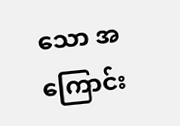သော အကြောင်း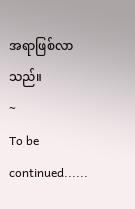အရာဖြစ်လာသည်။
~
To be continued......